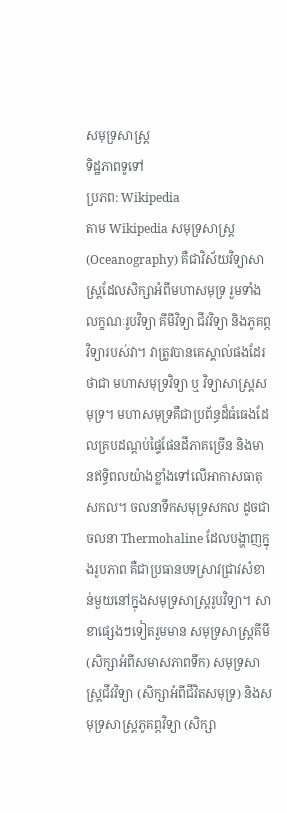សមុទ្រសាស្ត្រ
ទិដ្ឋភាពទូទៅ
ប្រភព: Wikipedia
តាម Wikipedia សមុទ្រសាស្ត្រ (Oceanography) គឺជាវិស័យវិទ្យាសាស្ត្រដែលសិក្សាអំពីមហាសមុទ្រ រួមទាំងលក្ខណៈរូបវិទ្យា គីមីវិទ្យា ជីវវិទ្យា និងភូគព្ភវិទ្យារបស់វា។ វាត្រូវបានគេស្គាល់ផងដែរថាជា មហាសមុទ្រវិទ្យា ឬ វិទ្យាសាស្ត្រសមុទ្រ។ មហាសមុទ្រគឺជាប្រព័ន្ធដ៏ធំធេងដែលគ្របដណ្តប់ផ្ទៃផែនដីភាគច្រើន និងមានឥទ្ធិពលយ៉ាងខ្លាំងទៅលើអាកាសធាតុសកល។ ចលនាទឹកសមុទ្រសកល ដូចជាចលនា Thermohaline ដែលបង្ហាញក្នុងរូបភាព គឺជាប្រធានបទស្រាវជ្រាវសំខាន់មួយនៅក្នុងសមុទ្រសាស្ត្ររូបវិទ្យា។ សាខាផ្សេងៗទៀតរួមមាន សមុទ្រសាស្ត្រគីមី (សិក្សាអំពីសមាសភាពទឹក) សមុទ្រសាស្ត្រជីវវិទ្យា (សិក្សាអំពីជីវិតសមុទ្រ) និងសមុទ្រសាស្ត្រភូគព្ភវិទ្យា (សិក្សា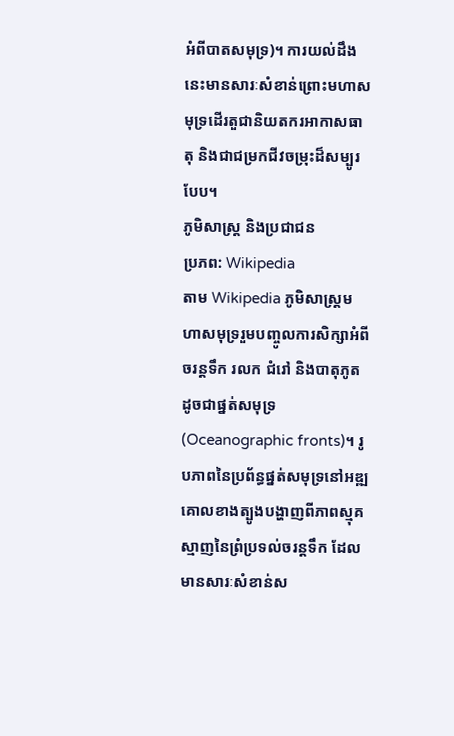អំពីបាតសមុទ្រ)។ ការយល់ដឹងនេះមានសារៈសំខាន់ព្រោះមហាសមុទ្រដើរតួជានិយតករអាកាសធាតុ និងជាជម្រកជីវចម្រុះដ៏សម្បូរបែប។
ភូមិសាស្ត្រ និងប្រជាជន
ប្រភព: Wikipedia
តាម Wikipedia ភូមិសាស្ត្រមហាសមុទ្ររួមបញ្ចូលការសិក្សាអំពីចរន្តទឹក រលក ជំរៅ និងបាតុភូតដូចជាផ្នត់សមុទ្រ (Oceanographic fronts)។ រូបភាពនៃប្រព័ន្ធផ្នត់សមុទ្រនៅអឌ្ឍគោលខាងត្បូងបង្ហាញពីភាពស្មុគស្មាញនៃព្រំប្រទល់ចរន្តទឹក ដែលមានសារៈសំខាន់ស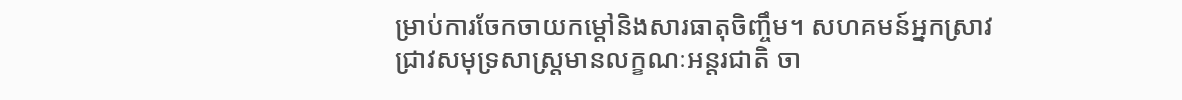ម្រាប់ការចែកចាយកម្តៅនិងសារធាតុចិញ្ចឹម។ សហគមន៍អ្នកស្រាវជ្រាវសមុទ្រសាស្ត្រមានលក្ខណៈអន្តរជាតិ ចា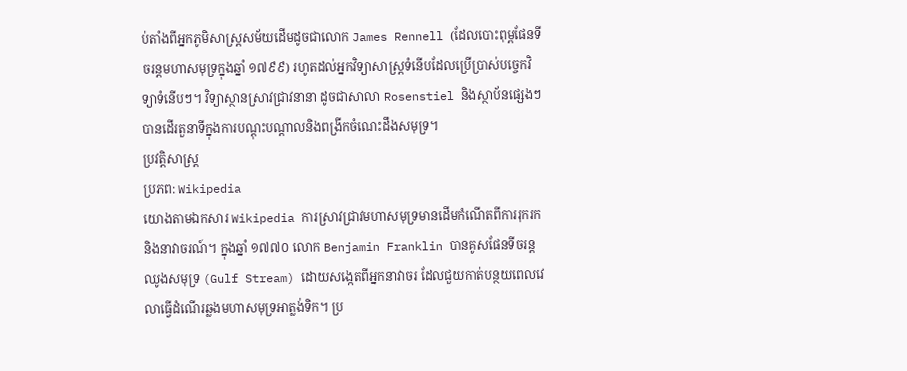ប់តាំងពីអ្នកភូមិសាស្ត្រសម័យដើមដូចជាលោក James Rennell (ដែលបោះពុម្ពផែនទីចរន្តមហាសមុទ្រក្នុងឆ្នាំ ១៧៩៩) រហូតដល់អ្នកវិទ្យាសាស្ត្រទំនើបដែលប្រើប្រាស់បច្ចេកវិទ្យាទំនើបៗ។ វិទ្យាស្ថានស្រាវជ្រាវនានា ដូចជាសាលា Rosenstiel និងស្ថាប័នផ្សេងៗ បានដើរតួនាទីក្នុងការបណ្តុះបណ្តាលនិងពង្រីកចំណេះដឹងសមុទ្រ។
ប្រវត្តិសាស្ត្រ
ប្រភព: Wikipedia
យោងតាមឯកសារ Wikipedia ការស្រាវជ្រាវមហាសមុទ្រមានដើមកំណើតពីការរុករកនិងនាវាចរណ៍។ ក្នុងឆ្នាំ ១៧៧០ លោក Benjamin Franklin បានគូសផែនទីចរន្តឈូងសមុទ្រ (Gulf Stream) ដោយសង្កេតពីអ្នកនាវាចរ ដែលជួយកាត់បន្ថយពេលវេលាធ្វើដំណើរឆ្លងមហាសមុទ្រអាត្លង់ទិក។ ប្រ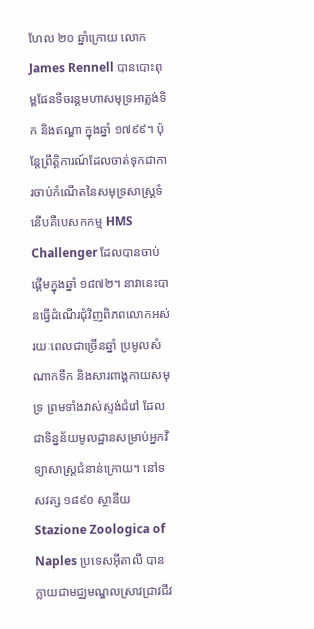ហែល ២០ ឆ្នាំក្រោយ លោក James Rennell បានបោះពុម្ពផែនទីចរន្តមហាសមុទ្រអាត្លង់ទិក និងឥណ្ឌា ក្នុងឆ្នាំ ១៧៩៩។ ប៉ុន្តែព្រឹត្តិការណ៍ដែលចាត់ទុកជាការចាប់កំណើតនៃសមុទ្រសាស្ត្រទំនើបគឺបេសកកម្ម HMS Challenger ដែលបានចាប់ផ្តើមក្នុងឆ្នាំ ១៨៧២។ នាវានេះបានធ្វើដំណើរជុំវិញពិភពលោកអស់រយៈពេលជាច្រើនឆ្នាំ ប្រមូលសំណាកទឹក និងសារពាង្គកាយសមុទ្រ ព្រមទាំងវាស់ស្ទង់ជំរៅ ដែលជាទិន្នន័យមូលដ្ឋានសម្រាប់អ្នកវិទ្យាសាស្ត្រជំនាន់ក្រោយ។ នៅទសវត្ស ១៨៩០ ស្ថានីយ Stazione Zoologica of Naples ប្រទេសអ៊ីតាលី បានក្លាយជាមជ្ឈមណ្ឌលស្រាវជ្រាវជីវ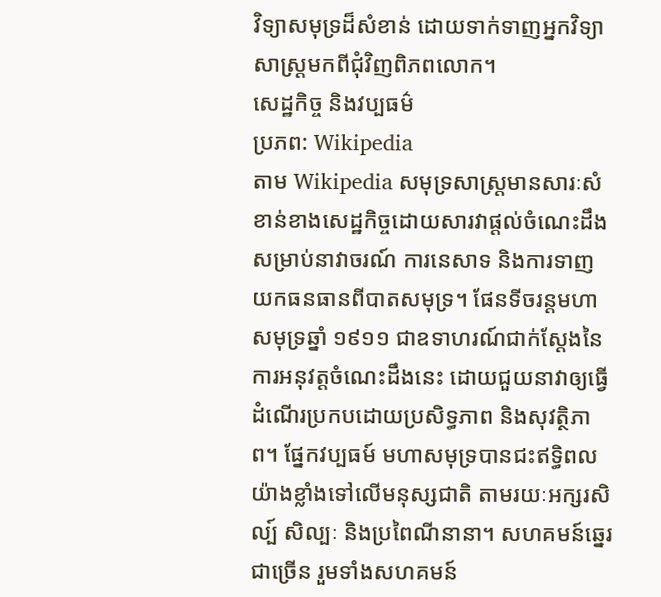វិទ្យាសមុទ្រដ៏សំខាន់ ដោយទាក់ទាញអ្នកវិទ្យាសាស្ត្រមកពីជុំវិញពិភពលោក។
សេដ្ឋកិច្ច និងវប្បធម៌
ប្រភព: Wikipedia
តាម Wikipedia សមុទ្រសាស្ត្រមានសារៈសំខាន់ខាងសេដ្ឋកិច្ចដោយសារវាផ្តល់ចំណេះដឹងសម្រាប់នាវាចរណ៍ ការនេសាទ និងការទាញយកធនធានពីបាតសមុទ្រ។ ផែនទីចរន្តមហាសមុទ្រឆ្នាំ ១៩១១ ជាឧទាហរណ៍ជាក់ស្តែងនៃការអនុវត្តចំណេះដឹងនេះ ដោយជួយនាវាឲ្យធ្វើដំណើរប្រកបដោយប្រសិទ្ធភាព និងសុវត្ថិភាព។ ផ្នែកវប្បធម៍ មហាសមុទ្របានជះឥទ្ធិពលយ៉ាងខ្លាំងទៅលើមនុស្សជាតិ តាមរយៈអក្សរសិល្ប៍ សិល្បៈ និងប្រពៃណីនានា។ សហគមន៍ឆ្នេរជាច្រើន រួមទាំងសហគមន៍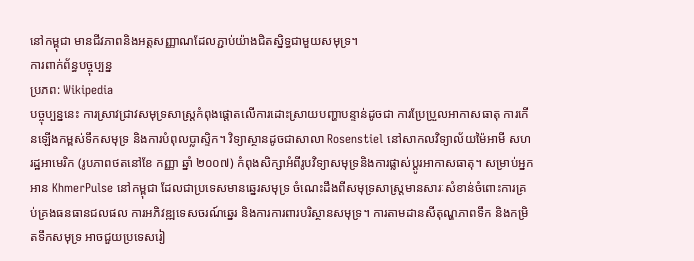នៅកម្ពុជា មានជីវភាពនិងអត្តសញ្ញាណដែលភ្ជាប់យ៉ាងជិតស្និទ្ធជាមួយសមុទ្រ។
ការពាក់ព័ន្ធបច្ចុប្បន្ន
ប្រភព: Wikipedia
បច្ចុប្បន្ននេះ ការស្រាវជ្រាវសមុទ្រសាស្ត្រកំពុងផ្តោតលើការដោះស្រាយបញ្ហាបន្ទាន់ដូចជា ការប្រែប្រួលអាកាសធាតុ ការកើនឡើងកម្ពស់ទឹកសមុទ្រ និងការបំពុលប្លាស្ទិក។ វិទ្យាស្ថានដូចជាសាលា Rosenstiel នៅសាកលវិទ្យាល័យម៉ៃអាមី សហរដ្ឋអាមេរិក (រូបភាពថតនៅខែ កញ្ញា ឆ្នាំ ២០០៧) កំពុងសិក្សាអំពីរូបវិទ្យាសមុទ្រនិងការផ្លាស់ប្តូរអាកាសធាតុ។ សម្រាប់អ្នកអាន KhmerPulse នៅកម្ពុជា ដែលជាប្រទេសមានឆ្នេរសមុទ្រ ចំណេះដឹងពីសមុទ្រសាស្ត្រមានសារៈសំខាន់ចំពោះការគ្រប់គ្រងធនធានជលផល ការអភិវឌ្ឍទេសចរណ៍ឆ្នេរ និងការការពារបរិស្ថានសមុទ្រ។ ការតាមដានសីតុណ្ហភាពទឹក និងកម្រិតទឹកសមុទ្រ អាចជួយប្រទេសរៀ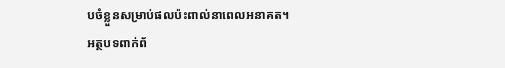បចំខ្លួនសម្រាប់ផលប៉ះពាល់នាពេលអនាគត។
អត្ថបទពាក់ព័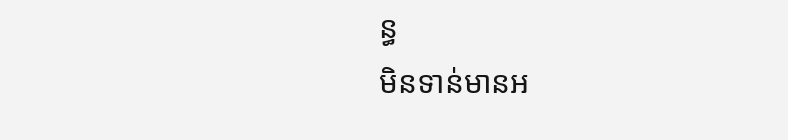ន្ធ
មិនទាន់មានអ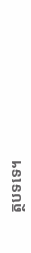ត្ថបទទេ។